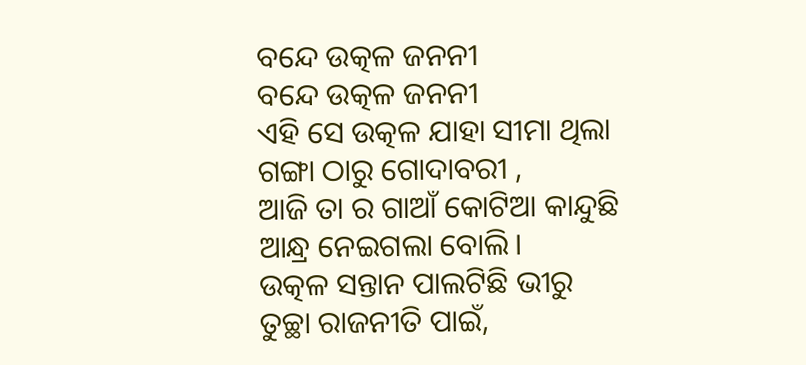ବନ୍ଦେ ଉତ୍କଳ ଜନନୀ
ବନ୍ଦେ ଉତ୍କଳ ଜନନୀ
ଏହି ସେ ଉତ୍କଳ ଯାହା ସୀମା ଥିଲା
ଗଙ୍ଗା ଠାରୁ ଗୋଦାବରୀ ,
ଆଜି ତା ର ଗାଆଁ କୋଟିଆ କାନ୍ଦୁଛି
ଆନ୍ଧ୍ର ନେଇଗଲା ବୋଲି।
ଉତ୍କଳ ସନ୍ତାନ ପାଲଟିଛି ଭୀରୁ
ତୁଚ୍ଛା ରାଜନୀତି ପାଇଁ,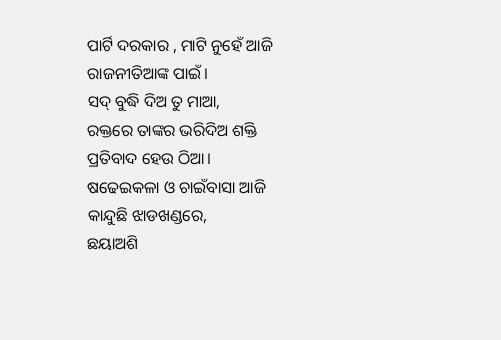ପାର୍ଟି ଦରକାର , ମାଟି ନୁହେଁ ଆଜି
ରାଜନୀତିଆଙ୍କ ପାଇଁ।
ସଦ୍ ବୁଦ୍ଧି ଦିଅ ତୁ ମାଆ,
ରକ୍ତରେ ତାଙ୍କର ଭରିଦିଅ ଶକ୍ତି
ପ୍ରତିବାଦ ହେଉ ଠିଆ।
ଷଢେଇକଳା ଓ ଚାଇଁବାସା ଆଜି
କାନ୍ଦୁଛି ଝାଡଖଣ୍ଡରେ,
ଛୟାଅଶି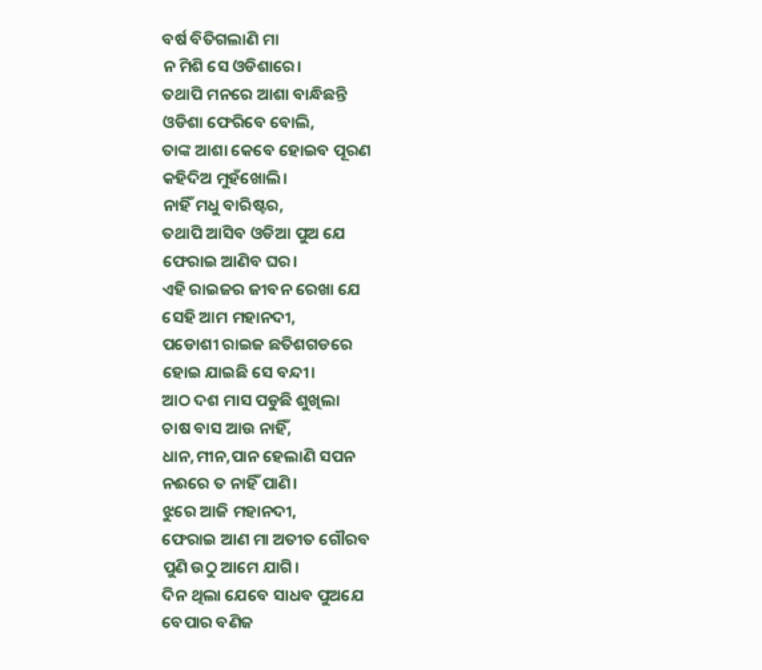ବର୍ଷ ବିତିଗଲାଣି ମା
ନ ମିଶି ସେ ଓଡିଶାରେ।
ତଥାପି ମନରେ ଆଶା ବାନ୍ଧିଛନ୍ତି
ଓଡିଶା ଫେରିବେ ବୋଲି,
ତାଙ୍କ ଆଶା କେବେ ହୋଇବ ପୂରଣ
କହିଦିଅ ମୁହଁଖୋଲି।
ନାହିଁ ମଧୁ ବାରିଷ୍ଟର,
ତଥାପି ଆସିବ ଓଡିଆ ପୁଅ ଯେ
ଫେରାଇ ଆଣିବ ଘର।
ଏହି ରାଇଜର ଜୀବନ ରେଖା ଯେ
ସେହି ଆମ ମହାନଦୀ,
ପଡୋଶୀ ରାଇଜ ଛତିଶଗଡରେ
ହୋଇ ଯାଇଛି ସେ ବନ୍ଦୀ।
ଆଠ ଦଶ ମାସ ପଡୁଛି ଶୁଖିଲା
ଚାଷ ବାସ ଆଉ ନାହିଁ,
ଧାନ,ମୀନ,ପାନ ହେଲାଣି ସପନ
ନଈରେ ତ ନାହିଁ ପାଣି।
ଝୁରେ ଆଜି ମହାନଦୀ,
ଫେରାଇ ଆଣ ମା ଅତୀତ ଗୌରବ
ପୁଣି ଉଠୁ ଆମେ ଯାଗି।
ଦିନ ଥିଲା ଯେବେ ସାଧବ ପୁଅଯେ
ବେପାର ବଣିଜ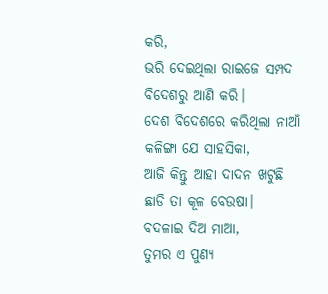କରି,
ଭରି ଦେଇଥିଲା ରାଇଜେ ସମ୍ପଦ
ବିଦେଶରୁ ଆଣି କରି।
ଦେଶ ବିଦେଶରେ କରିଥିଲା ନାଆଁ
କଳିଙ୍ଗା ଯେ ସାହସିକା,
ଆଜି କିନ୍ତୁ ଆହା ଦାଦନ ଖଟୁଛି
ଛାଡି ତା କୂଳ ବେଉଷା।
ବଦଳାଇ ଦିଅ ମାଆ,
ତୁମର ଏ ପୁଣ୍ଯ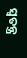ସ୍ବତନ୍ତ୍ର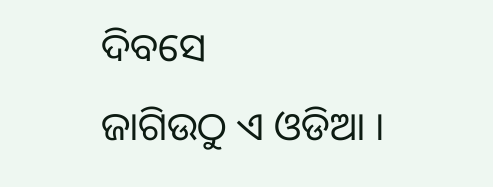ଦିବସେ
ଜାଗିଉଠୁ ଏ ଓଡିଆ ।